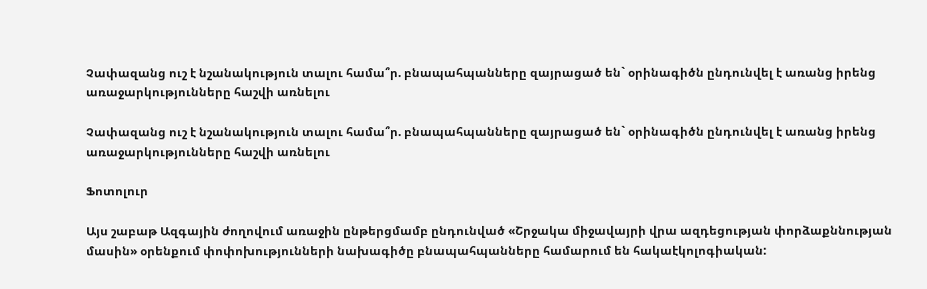Չափազանց ուշ է նշանակություն տալու համա՞ր. բնապահպանները զայրացած են` օրինագիծն ընդունվել է առանց իրենց առաջարկությունները հաշվի առնելու

Չափազանց ուշ է նշանակություն տալու համա՞ր. բնապահպանները զայրացած են` օրինագիծն ընդունվել է առանց իրենց առաջարկությունները հաշվի առնելու

Ֆոտոլուր

Այս շաբաթ Ազգային ժողովում առաջին ընթերցմամբ ընդունված «Շրջակա միջավայրի վրա ազդեցության փորձաքննության մասին» օրենքում փոփոխությունների նախագիծը բնապահպանները համարում են հակաէկոլոգիական: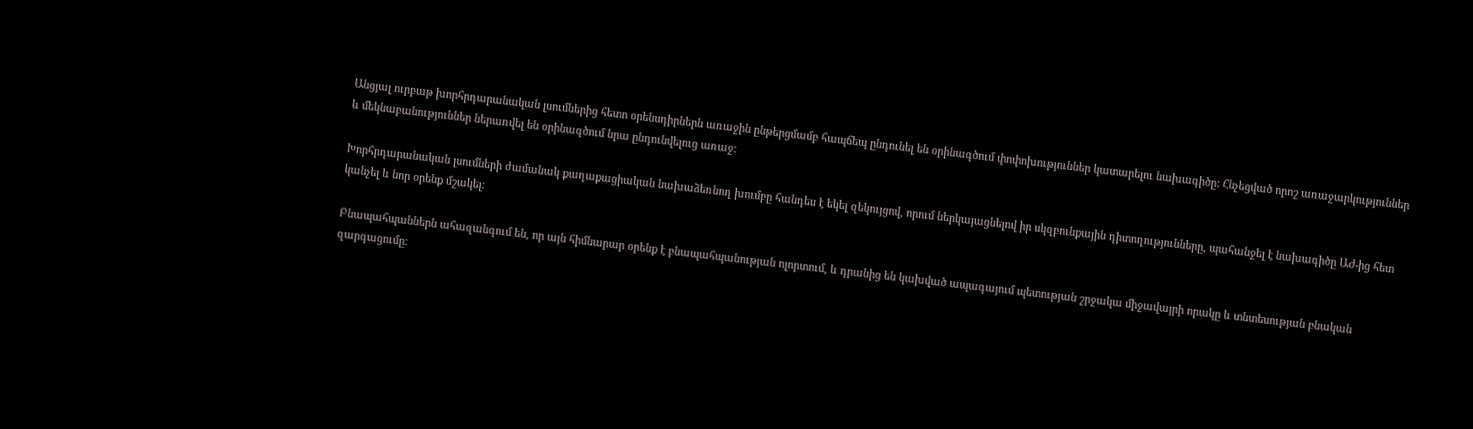Անցյալ ուրբաթ խորհրդարանական լսումներից հետո օրենսդիրներն առաջին ընթերցմամբ հապճեպ ընդունել են օրինագծում փոփոխություններ կատարելու նախագիծը: Հնչեցված որոշ առաջարկություններ և մեկնաբանություններ ներառվել են օրինագծում նրա ընդունվելուց առաջ:

Խորհրդարանական լսումների ժամանակ քաղաքացիական նախաձեռնող խումբը հանդես է եկել զեկույցով, որում ներկայացնելով իր սկզբունքային դիտողությունները, պահանջել է նախագիծը ԱԺ-ից հետ կանչել և նոր օրենք մշակել:

Բնապահպաններն ահազանգում են, որ այն հիմնարար օրենք է բնապահպանության ոլորտում, և դրանից են կախված ապագայում պետության շրջակա միջավայրի որակը և տնտեսության բնական զարգացումը: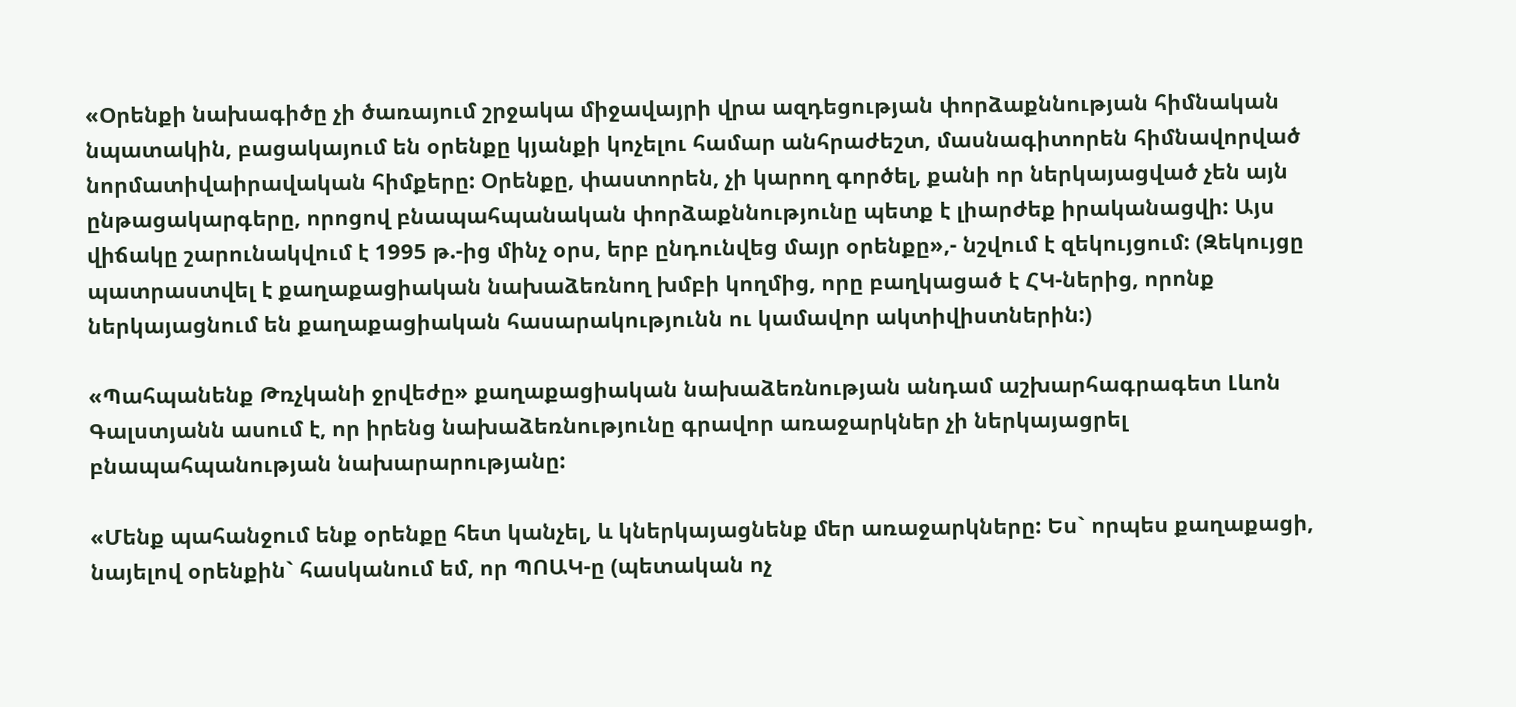«Օրենքի նախագիծը չի ծառայում շրջակա միջավայրի վրա ազդեցության փորձաքննության հիմնական նպատակին, բացակայում են օրենքը կյանքի կոչելու համար անհրաժեշտ, մասնագիտորեն հիմնավորված նորմատիվաիրավական հիմքերը: Օրենքը, փաստորեն, չի կարող գործել, քանի որ ներկայացված չեն այն ընթացակարգերը, որոցով բնապահպանական փորձաքննությունը պետք է լիարժեք իրականացվի: Այս վիճակը շարունակվում է 1995 թ.-ից մինչ օրս, երբ ընդունվեց մայր օրենքը»,- նշվում է զեկույցում: (Զեկույցը պատրաստվել է քաղաքացիական նախաձեռնող խմբի կողմից, որը բաղկացած է ՀԿ-ներից, որոնք ներկայացնում են քաղաքացիական հասարակությունն ու կամավոր ակտիվիստներին:)

«Պահպանենք Թռչկանի ջրվեժը» քաղաքացիական նախաձեռնության անդամ աշխարհագրագետ Լևոն Գալստյանն ասում է, որ իրենց նախաձեռնությունը գրավոր առաջարկներ չի ներկայացրել բնապահպանության նախարարությանը:

«Մենք պահանջում ենք օրենքը հետ կանչել, և կներկայացնենք մեր առաջարկները: Ես` որպես քաղաքացի, նայելով օրենքին` հասկանում եմ, որ ՊՈԱԿ-ը (պետական ոչ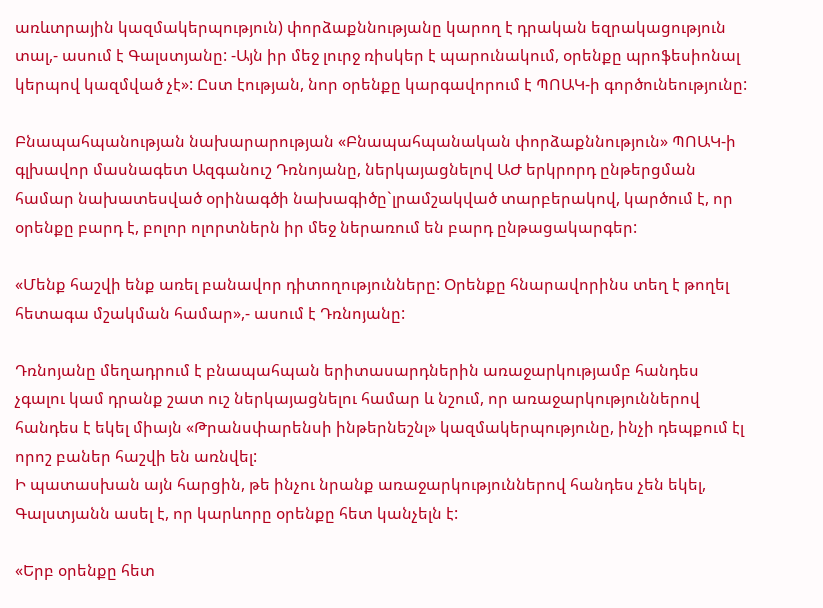առևտրային կազմակերպություն) փորձաքննությանը կարող է դրական եզրակացություն տալ,- ասում է Գալստյանը: -Այն իր մեջ լուրջ ռիսկեր է պարունակում, օրենքը պրոֆեսիոնալ կերպով կազմված չէ»: Ըստ էության, նոր օրենքը կարգավորում է ՊՈԱԿ-ի գործունեությունը:

Բնապահպանության նախարարության «Բնապահպանական փորձաքննություն» ՊՈԱԿ-ի գլխավոր մասնագետ Ազգանուշ Դռնոյանը, ներկայացնելով ԱԺ երկրորդ ընթերցման համար նախատեսված օրինագծի նախագիծը`լրամշակված տարբերակով, կարծում է, որ օրենքը բարդ է, բոլոր ոլորտներն իր մեջ ներառում են բարդ ընթացակարգեր:

«Մենք հաշվի ենք առել բանավոր դիտողությունները: Օրենքը հնարավորինս տեղ է թողել հետագա մշակման համար»,- ասում է Դռնոյանը:

Դռնոյանը մեղադրում է բնապահպան երիտասարդներին առաջարկությամբ հանդես չգալու կամ դրանք շատ ուշ ներկայացնելու համար և նշում, որ առաջարկություններով հանդես է եկել միայն «Թրանսփարենսի ինթերնեշնլ» կազմակերպությունը, ինչի դեպքում էլ որոշ բաներ հաշվի են առնվել:
Ի պատասխան այն հարցին, թե ինչու նրանք առաջարկություններով հանդես չեն եկել, Գալստյանն ասել է, որ կարևորը օրենքը հետ կանչելն է:

«Երբ օրենքը հետ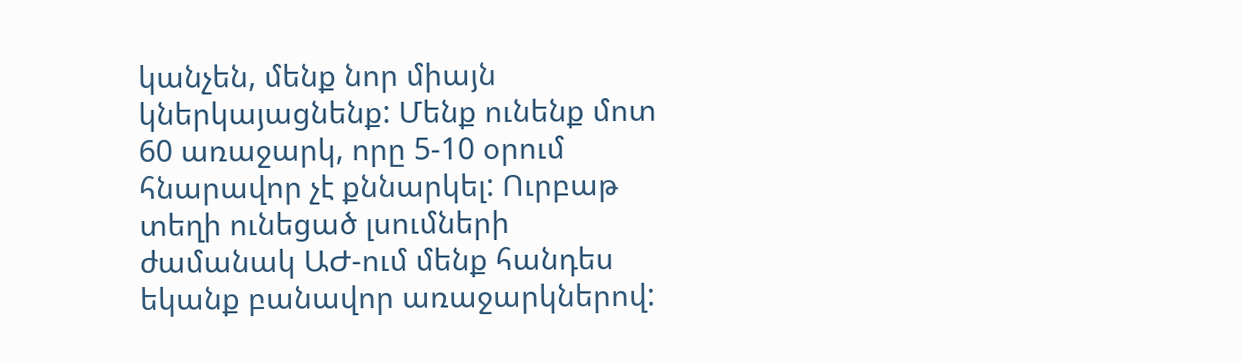կանչեն, մենք նոր միայն կներկայացնենք: Մենք ունենք մոտ 60 առաջարկ, որը 5-10 օրում հնարավոր չէ քննարկել: Ուրբաթ տեղի ունեցած լսումների ժամանակ ԱԺ-ում մենք հանդես եկանք բանավոր առաջարկներով: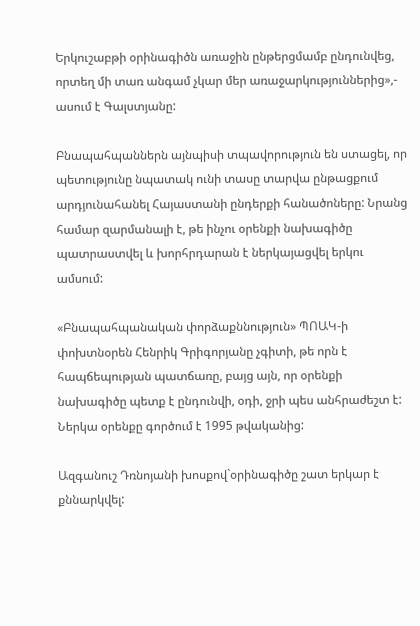Երկուշաբթի օրինագիծն առաջին ընթերցմամբ ընդունվեց, որտեղ մի տառ անգամ չկար մեր առաջարկություններից»,- ասում է Գալստյանը:

Բնապահպաններն այնպիսի տպավորություն են ստացել, որ պետությունը նպատակ ունի տասը տարվա ընթացքում արդյունահանել Հայաստանի ընդերքի հանածոները: Նրանց համար զարմանալի է, թե ինչու օրենքի նախագիծը պատրաստվել և խորհրդարան է ներկայացվել երկու ամսում:

«Բնապահպանական փորձաքննություն» ՊՈԱԿ-ի փոխտնօրեն Հենրիկ Գրիգորյանը չգիտի, թե որն է հապճեպության պատճառը, բայց այն, որ օրենքի նախագիծը պետք է ընդունվի, օդի, ջրի պես անհրաժեշտ է: Ներկա օրենքը գործում է 1995 թվականից:

Ազգանուշ Դռնոյանի խոսքով`օրինագիծը շատ երկար է քննարկվել: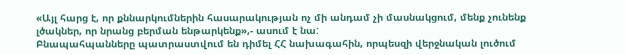«Այլ հարց է, որ քննարկումներին հասարակության ոչ մի անդամ չի մասնակցում, մենք չունենք լծակներ, որ նրանց բերման ենթարկենք»,- ասում է նա:
Բնապահպանները պատրաստվում են դիմել ՀՀ նախագահին, որպեսզի վերջնական լուծում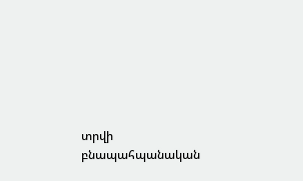տրվի բնապահպանական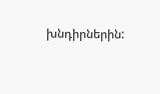խնդիրներին: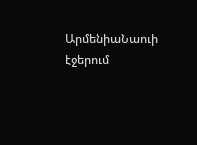ԱրմենիաՆաուի էջերում